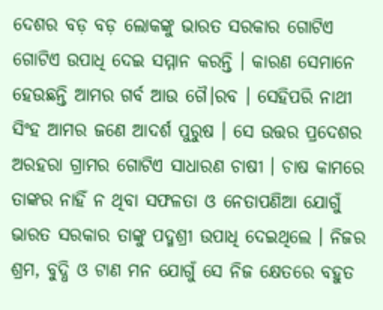ଦେଶର ବଡ଼ ବଡ଼ ଲୋକଙ୍କୁ ଭାରତ ସରକାର ଗୋଟିଏ ଗୋଟିଏ ଉପାଧି ଦେଇ ସମ୍ମାନ କରନ୍ତି । କାରଣ ସେମାନେ ହେଉଛନ୍ତି ଆମର ଗର୍ବ ଆଉ ଗୈ।ରବ । ସେହିପରି ନାଥୀ ସିଂହ ଆମର ଜଣେ ଆଦର୍ଶ ପୁରୁଷ । ସେ ଉତ୍ତର ପ୍ରଦେଶର ଅରହରା ଗ୍ରାମର ଗୋଟିଏ ସାଧାରଣ ଚାଷୀ । ଚାଷ କାମରେ ତାଙ୍କର ନାହିଁ ନ ଥିବା ସଫଳତା ଓ ନେତାପଣିଆ ଯୋଗୁଁ ଭାରତ ସରକାର ତାଙ୍କୁ ପଦ୍ମଶ୍ରୀ ଉପାଧି ଦେଇଥିଲେ । ନିଜର ଶ୍ରମ, ବୁଦ୍ଧି ଓ ଟାଣ ମନ ଯୋଗୁଁ ସେ ନିଜ କ୍ଷେତରେ ବହୁତ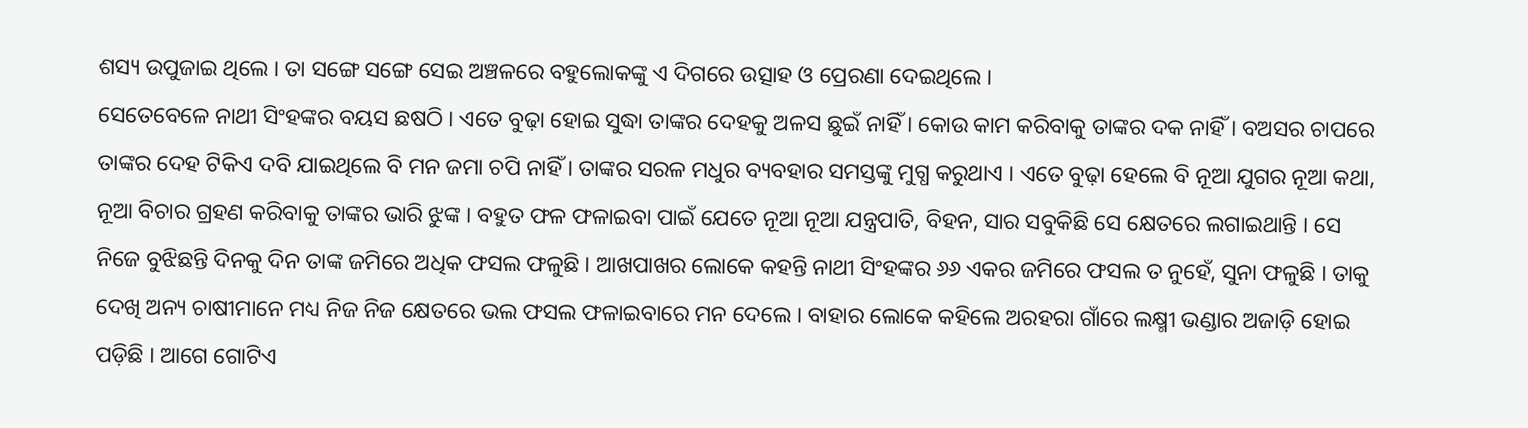ଶସ୍ୟ ଉପୁଜାଇ ଥିଲେ । ତା ସଙ୍ଗେ ସଙ୍ଗେ ସେଇ ଅଞ୍ଚଳରେ ବହୁଲୋକଙ୍କୁ ଏ ଦିଗରେ ଉତ୍ସାହ ଓ ପ୍ରେରଣା ଦେଇଥିଲେ ।
ସେତେବେଳେ ନାଥୀ ସିଂହଙ୍କର ବୟସ ଛଷଠି । ଏତେ ବୁଢ଼ା ହୋଇ ସୁଦ୍ଧା ତାଙ୍କର ଦେହକୁ ଅଳସ ଛୁଇଁ ନାହିଁ । କୋଉ କାମ କରିବାକୁ ତାଙ୍କର ଦକ ନାହିଁ । ବଅସର ଚାପରେ ତାଙ୍କର ଦେହ ଟିକିଏ ଦବି ଯାଇଥିଲେ ବି ମନ ଜମା ଚପି ନାହିଁ । ତାଙ୍କର ସରଳ ମଧୁର ବ୍ୟବହାର ସମସ୍ତଙ୍କୁ ମୁଗ୍ଧ କରୁଥାଏ । ଏତେ ବୁଢ଼ା ହେଲେ ବି ନୂଆ ଯୁଗର ନୂଆ କଥା, ନୂଆ ବିଚାର ଗ୍ରହଣ କରିବାକୁ ତାଙ୍କର ଭାରି ଝୁଙ୍କ । ବହୁତ ଫଳ ଫଳାଇବା ପାଇଁ ଯେତେ ନୂଆ ନୂଆ ଯନ୍ତ୍ରପାତି, ବିହନ, ସାର ସବୁକିଛି ସେ କ୍ଷେତରେ ଲଗାଇଥାନ୍ତି । ସେ ନିଜେ ବୁଝିଛନ୍ତି ଦିନକୁ ଦିନ ତାଙ୍କ ଜମିରେ ଅଧିକ ଫସଲ ଫଳୁଛି । ଆଖପାଖର ଲୋକେ କହନ୍ତି ନାଥୀ ସିଂହଙ୍କର ୬୬ ଏକର ଜମିରେ ଫସଲ ତ ନୁହେଁ, ସୁନା ଫଳୁଛି । ତାକୁ ଦେଖି ଅନ୍ୟ ଚାଷୀମାନେ ମଧ୍ୟ ନିଜ ନିଜ କ୍ଷେତରେ ଭଲ ଫସଲ ଫଳାଇବାରେ ମନ ଦେଲେ । ବାହାର ଲୋକେ କହିଲେ ଅରହରା ଗାଁରେ ଲକ୍ଷ୍ମୀ ଭଣ୍ଡାର ଅଜାଡ଼ି ହୋଇ ପଡ଼ିଛି । ଆଗେ ଗୋଟିଏ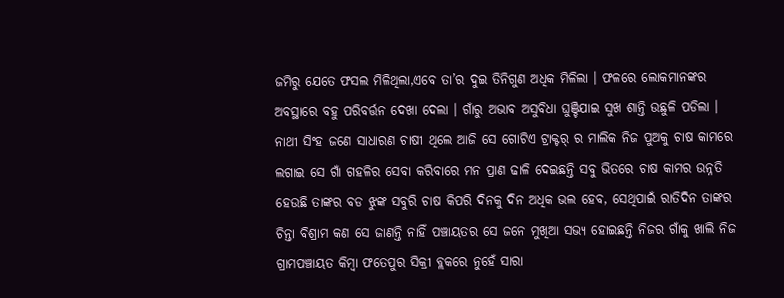ଜମିରୁ ଯେତେ ଫସଲ ମିଳିଥିଲା,ଏବେ ତା’ର ଦୁଇ ତିନିଗୁଣ ଅଧିକ ମିଳିଲା । ଫଳରେ ଲୋକମାନଙ୍କର ଅବସ୍ଥାରେ ବହୁ ପରିବର୍ତ୍ତନ ଦେଖା ଦେଲା । ଗାଁରୁ ଅଭାବ ଅସୁବିଧା ଘୁଞ୍ଚିଯାଇ ସୁଖ ଶାନ୍ତି ଉଛୁଳି ପଡିଲା ।
ନାଥୀ ସିଂହ ଜଣେ ସାଧାରଣ ଚାଷୀ ଥିଲେ ଆଜି ସେ ଗୋଟିଏ ଟ୍ରାକ୍ଟର୍ ର ମାଲିକ ନିଜ ପୁଅକୁ ଚାଷ କାମରେ ଲଗାଇ ସେ ଗାଁ ଗହଳିର ସେବା କରିବାରେ ମନ ପ୍ରାଣ ଢାଳି ଦେଇଛନ୍ତି ସବୁ ଭିତରେ ଚାଷ କାମର ଉନ୍ନତି ହେଉଛି ତାଙ୍କର ବଡ ଝୁଙ୍କ ସବୁରି ଚାଷ କିପରି ଦିନକୁ ଦିନ ଅଧିକ ଭଲ ହେବ, ସେଥିପାଇଁ ରାତିଦିନ ତାଙ୍କର ଚିନ୍ତା ବିଶ୍ରାମ କଣ ସେ ଜାଣନ୍ତି ନାହିଁ ପଞ୍ଚାୟତର ସେ ଜନେ ମୁଖିଆ ସଭ୍ୟ ହୋଇଛନ୍ତି ନିଜର ଗାଁକୁ ଖାଲି ନିଜ ଗ୍ରାମପଞ୍ଚାୟତ କିମ୍ବା ଫତେପୁର ସିକ୍ରୀ ବ୍ଲକରେ ନୁହେଁ ସାରା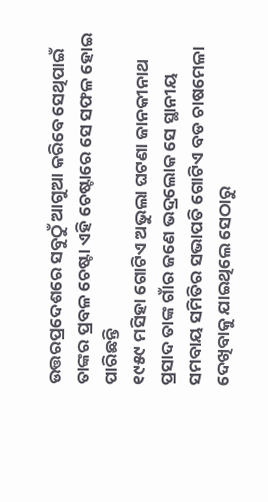ଉତ୍ତରପ୍ରଦେଶରେ ସବୁଠୁଁ ଆଗୁଆ କରିବେ ସେଥିପାଇଁ ତାଙ୍କର ପ୍ରବଳ ଚେଷ୍ଟା ଏହି ଚେଷ୍ଟାରେ ସେ ସଫଳ ହୋଇ ପାରିଛନ୍ତି
୧୯୫୯ ମସିହା ଗୋଟିଏ ଅଭୁଲା ଘଟଣା ଜାନକୀନାଥ ପ୍ରସାଦ ତାଙ୍କ ଗାଁର ଜଣେ ଭଦ୍ରଲୋକ ସେ ସ୍ଥାନୀୟ ସମବାୟ ସମିତିର ସଭାପତି ଗୋଟିଏ ବଡ ଚାଷମେଳା ଦେଖିବାକୁ ଯାଇଥିଲେ ସେଠାରୁ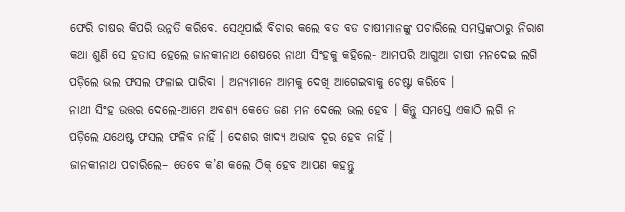ଫେରି ଚାଷର କିପରି ଉନ୍ନତି କରିବେ. ସେଥିପାଇଁ ବିଚାର କଲେ ବଡ ବଡ ଚାଷୀମାନଙ୍କୁ ପଚାରିଲେ ସମସ୍ତଙ୍କଠାରୁ ନିରାଶ କଥା ଶୁଣି ସେ ହତାସ ହେଲେ ଜାନକୀନାଥ ଶେଷରେ ନାଥୀ ସିଂହକୁ କହିଲେ- ଆମପରି ଆଗୁଆ ଚାଷୀ ମନଦେଇ ଲଗି ପଡ଼ିଲେ ଭଲ ଫସଲ ଫଳାଇ ପାରିବା । ଅନ୍ୟମାନେ ଆମକୁ ଦେଖି ଆଗେଇବାକୁ ଚେଷ୍ଟା କରିବେ ।
ନାଥୀ ସିଂହ ଉତ୍ତର ଦେଲେ-ଆମେ ଅବଶ୍ୟ କେତେ ଜଣ ମନ ଦେଲେ ଭଲ ହେବ । କିନ୍ତୁ ସମସ୍ତେ ଏକାଠି ଲଗି ନ ପଡ଼ିଲେ ଯଥେଷ୍ଟ ଫସଲ ଫଳିବ ନାହିଁ । ଦେଶର ଖାଦ୍ୟ ଅଭାବ ଦୂର ହେବ ନାହିଁ ।
ଜାନକୀନାଥ ପଚାରିଲେ– ତେବେ କ’ଣ କଲେ ଠିକ୍ ହେବ ଆପଣ କହନ୍ତୁ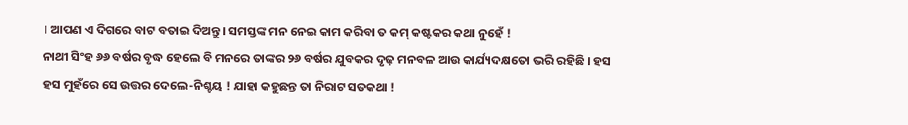। ଆପଣ ଏ ଦିଗରେ ବାଟ ବତାଇ ଦିଅନ୍ତୁ । ସମସ୍ତଙ୍କ ମନ ନେଇ କାମ କରିବା ତ କମ୍ କଷ୍ଟକର କଥା ନୁହେଁ !
ନାଥୀ ସିଂହ ୬୬ ବର୍ଷର ବୃଦ୍ଧ ହେଲେ ବି ମନରେ ତାଙ୍କର ୨୬ ବର୍ଷର ଯୁବକର ଦୃଢ଼ ମନବଳ ଆଉ କାର୍ଯ୍ୟଦକ୍ଷତୋ ଭରି ରହିଛି । ହସ ହସ ମୁହଁରେ ସେ ଉତ୍ତର ଦେଲେ-ନିଶ୍ଚୟ ! ଯାହା କହୁଛନ୍ତ ତା ନିରାଟ ସତକଥା !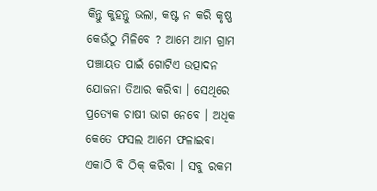କିନ୍ତୁ କୁହନ୍ତୁ ଭଲା, କଷ୍ଟ ନ କରି କୃଷ୍ଣ କେଉଁଠୁ ମିଳିବେ ? ଆମେ ଆମ ଗ୍ରାମ ପଞ୍ଚାୟତ ପାଇଁ ଗୋଟିଏ ଉତ୍ପାଦନ ଯୋଜନା ତିଆର କରିବା । ସେଥିରେ ପ୍ରତ୍ୟେକ ଚାଷୀ ଭାଗ ନେବେ । ଅଧିକ କେତେ ଫସଲ ଆମେ ଫଳାଇବା ଏକାଠି ବି ଠିକ୍ କରିବା । ସବୁ ରକମ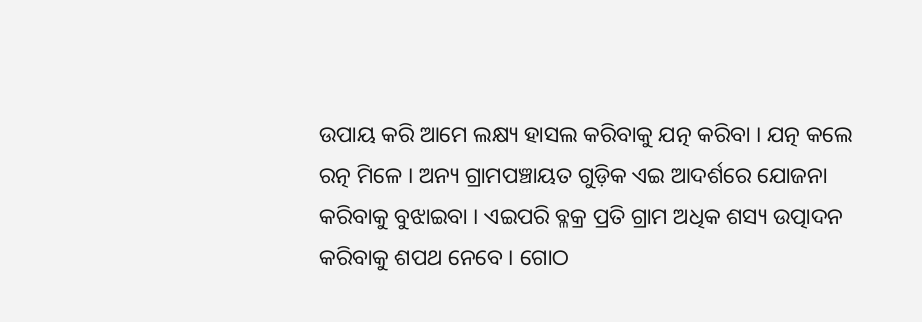ଉପାୟ କରି ଆମେ ଲକ୍ଷ୍ୟ ହାସଲ କରିବାକୁ ଯତ୍ନ କରିବା । ଯତ୍ନ କଲେ ରତ୍ନ ମିଳେ । ଅନ୍ୟ ଗ୍ରାମପଞ୍ଚାୟତ ଗୁଡ଼ିକ ଏଇ ଆଦର୍ଶରେ ଯୋଜନା କରିବାକୁ ବୁଝାଇବା । ଏଇପରି ବ୍ଳକ୍ର ପ୍ରତି ଗ୍ରାମ ଅଧିକ ଶସ୍ୟ ଉତ୍ପାଦନ କରିବାକୁ ଶପଥ ନେବେ । ଗୋଠ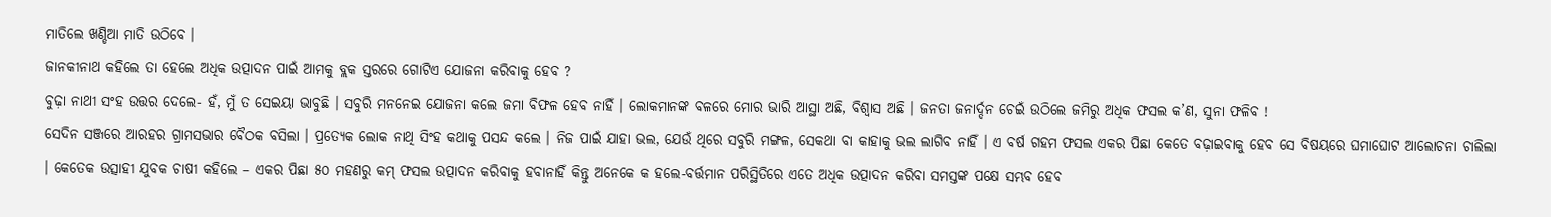ମାତିଲେ ଖଣ୍ଡିଆ ମାତି ଉଠିବେ ।
ଜାନକୀନାଥ କହିଲେ ତା ହେଲେ ଅଧିକ ଉତ୍ପାଦନ ପାଇଁ ଆମକୁ ବ୍ଲକ ସ୍ତରରେ ଗୋଟିଏ ଯୋଜନା କରିବାକୁ ହେବ ?
ବୁଢ଼ା ନାଥୀ ସଂହ ଉତ୍ତର ଦେଲେ- ହଁ, ମୁଁ ତ ସେଇୟା ଭାବୁଛି । ସବୁରି ମନନେଇ ଯୋଜନା କଲେ ଜମା ବିଫଳ ହେବ ନାହିଁ । ଲୋକମାନଙ୍କ ବଳରେ ମୋର ଭାରି ଆସ୍ଥା ଅଛି, ବିଶ୍ୱାସ ଅଛି । ଜନତା ଜନାର୍ଦ୍ଦନ ଚେଇଁ ଉଠିଲେ ଜମିରୁ ଅଧିକ ଫସଲ କ’ଣ, ସୁନା ଫଳିବ !
ସେଦିନ ସଞ୍ଜରେ ଆରହର ଗ୍ରାମସଭାର ବୈଠକ ବସିଲା । ପ୍ରତ୍ୟେକ ଲୋକ ନାଥି ସିଂହ କଥାକୁ ପସନ୍ଦ କଲେ । ନିଜ ପାଇଁ ଯାହା ଭଲ, ଯେଉଁ ଥିରେ ସବୁରି ମଙ୍ଗଳ, ସେକଥା ବା କାହାକୁ ଭଲ ଲାଗିବ ନାହିଁ । ଏ ବର୍ଷ ଗହମ ଫସଲ ଏକର ପିଛା କେତେ ବଢ଼ାଇବାକୁ ହେବ ସେ ବିଷୟରେ ଘମାଘୋଟ ଆଲୋଚନା ଚାଲିଲା । କେତେକ ଉତ୍ସାହୀ ଯୁବକ ଚାଷୀ କହିଲେ – ଏକର ପିଛା ୫୦ ମହଣରୁ କମ୍ ଫସଲ ଉତ୍ପାଦନ କରିବାକୁ ହବାନାହିଁ କିନ୍ତୁ ଅନେକେ କ ହଲେ-ବର୍ତ୍ତମାନ ପରିସ୍ଥିତିରେ ଏତେ ଅଧିକ ଉତ୍ପାଦନ କରିବା ସମସ୍ତଙ୍କ ପକ୍ଷେ ସମ୍ଭବ ହେବ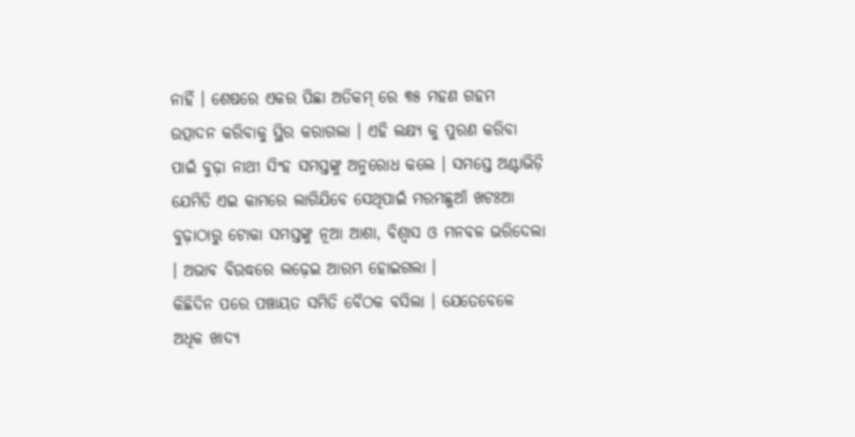ନାହିଁ । ଶେଷରେ ଏକର ପିଛା ଅତିକମ୍ ରେ ୩୫ ମହଣ ଗହମ ଉତ୍ପାଦନ କରିବାକୁ ସ୍ଥିର କରାଗଲା । ଏହି ଲକ୍ଷ୍ୟ କୁ ପୁରଣ କରିବା ପାଇଁ ବୁଢ଼ା ନାଥୀ ସିଂହ ସମସ୍ତଙ୍କୁ ଅନୁରୋଧ କଲେ । ସମସ୍ତେ ଅଣ୍ଟାଭିଡ଼ି ଯେମିତି ଏଇ କାମରେ ଲାଗିଯିବେ ସେଥିପାଇଁ ମରମଛୁଆଁ ଖଟଃଆ ବୁଢ଼ାଠାରୁ ଟୋକା ସମସ୍ତଙ୍କୁ ନୂଆ ଆଶା, ବିଶ୍ୱାସ ଓ ମନବଳ ଭରିଦେଲା । ଅଭାବ ବିଉଦ୍ଧରେ ଲଢ଼େଇ ଆରମ୍ଭ ହୋଇଗଲା ।
କିଛିଦିନ ପରେ ପଞ୍ଚାୟତ ସମିତି ବୈଠକ ବସିଲା । ଯେତେବେଳେ ଅଧିକ ଖାଦ୍ୟ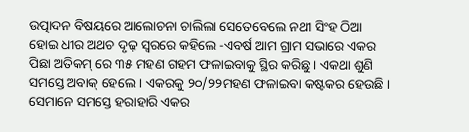ଉତ୍ପାଦନ ବିଷୟରେ ଆଲୋଚନା ଚାଲିଲା ସେତେବେଲେ ନଥୀ ସିଂହ ଠିଆ ହୋଇ ଧୀର ଅଥଚ ଦୃଢ଼ ସ୍ୱରରେ କହିଲେ -ଏବର୍ଷ ଆମ ଗ୍ରାମ ସଭାରେ ଏକର ପିଛା ଅତିକମ୍ ରେ ୩୫ ମହଣ ଗହମ ଫଳାଇବାକୁ ସ୍ଥିର କରିଛୁ । ଏକଥା ଶୁଣି ସମସ୍ତେ ଅବାକ୍ ହେଲେ । ଏକରକୁ ୨୦/୨୨ମହଣ ଫଳାଇବା କଷ୍ଟକର ହେଉଛି । ସେମାନେ ସମସ୍ତେ ହରାହାରି ଏକର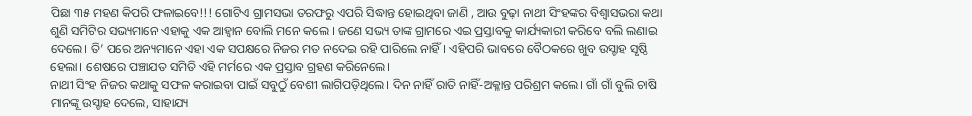ପିଛା ୩୫ ମହଣ କିପରି ଫଳାଇବେ!!! ଗୋଟିଏ ଗ୍ରାମସଭା ତରଫରୁ ଏପରି ସିଦ୍ଧାନ୍ତ ହୋଇଥିବା ଜାଣି , ଆଉ ବୁଢ଼ା ନାଥୀ ସିଂହଙ୍କର ବିଶ୍ୱାସଭରା କଥା ଶୁଣି ସମିଟିର ସଭ୍ୟମାନେ ଏହାକୁ ଏକ ଆହ୍ୱାନ ବୋଲି ମନେ କଲେ । ଜଣେ ସଭ୍ୟ ତାଙ୍କ ଗ୍ରାମରେ ଏଇ ପ୍ରସ୍ତାବକୁ କାର୍ଯ୍ୟକାରୀ କରିବେ ବଲି ଲଣାଇ ଦେଲେ। ତି’ ପରେ ଅନ୍ୟମାନେ ଏହା ଏକ ସପକ୍ଷରେ ନିଜର ମତ ନଦେଇ ରହି ପାରିଲେ ନାହିଁ। ଏହିପରି ଭାବରେ ବୈଠକରେ ଖୁବ ଉସ୍ଚାହ ସୃଷ୍ଠି ହେଲା। ଶେଷରେ ପଞ୍ଚାଯତ ସମିତି ଏହି ମର୍ମରେ ଏକ ପ୍ରସ୍ତାବ ଗ୍ରହଣ କରିନେଲେ।
ନାଥୀ ସିଂହ ନିଜର କଥାକୁ ସଫଳ କରାଇବା ପାଇଁ ସବୁଠୁଁ ବେଶୀ ଲାଗିପଡ଼ିଥିଲେ। ଦିନ ନାହିଁ ରାତି ନାହିଁ-ଅକ୍ଳାନ୍ତ ପରିଶ୍ରମ କଲେ। ଗାଁ ଗାଁ ବୁଲି ଚାଷି ମାନଙ୍କୂ ଉସ୍ଚାହ ଦେଲେ, ସାହାଯ୍ୟ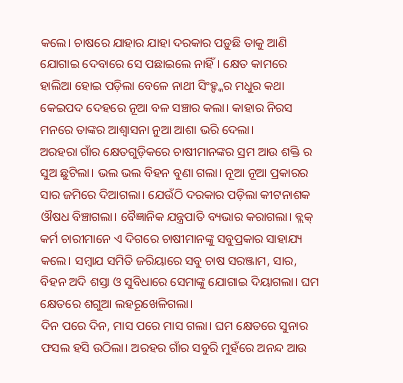କଲେ। ଚାଷରେ ଯାହାର ଯାହା ଦରକାର ପଡ଼ୁଛି ତାକୁ ଆଣି ଯୋଗାଇ ଦେବାରେ ସେ ପଛାଇଲେ ନାହିଁ। କ୍ଷେତ କାମରେ ହାଲିଆ ହୋଇ ପଡ଼ିଲା ବେଳେ ନାଥୀ ସିଂହ୍ଙ୍କର ମଧୁର କଥା କେଇପଦ ଦେହରେ ନୂଆ ବଳ ସଞ୍ଚାର କଲା। କାହାର ନିରସ ମନରେ ତାଙ୍କର ଆଶ୍ୱାସନା ନୁଆ ଆଶା ଭରି ଦେଲା।
ଅରହରା ଗାଁର କ୍ଷେତଗୁଡ଼ିକରେ ଚାଷୀମାନଙ୍କର ସ୍ରମ ଆଉ ଶକ୍ତି ର ସୁଅ ଛୁଟିଲା। ଭଲ ଭଲ ବିହନ ବୁଣା ଗଲା। ନୂଆ ନୂଆ ପ୍ରକାରର ସାର ଜମିରେ ଦିଆଗଲା। ଯେଉଁଠି ଦରକାର ପଡ଼ିଲା କୀଟନାଶକ ଔଷଧ ବିଞ୍ଚାଗଲା। ବୈଜ୍ଞାନିକ ଯନ୍ତ୍ରପାତି ବ୍ୟଭାର କରାଗଲା। ବ୍ଲକ୍ କର୍ମ ଚାରୀମାନେ ଏ ଦିଗରେ ଚାଷୀମାନଙ୍କୁ ସବୁପ୍ରକାର ସାହାଯ୍ୟ କଲେ। ସମ୍ବାଯ ସମିତି ଜରିୟାରେ ସବୁ ଚାଷ ସରଞ୍ଜାମ, ସାର, ବିହନ ଅଦି ଶସ୍ତା ଓ ସୁବିଧାରେ ସେମାଙ୍କୁ ଯୋଗାଇ ଦିୟାଗଲା। ଘମ କ୍ଷେତରେ ଶଗୁଆ ଲହରୂଖେଳିଗଲା।
ଦିନ ପରେ ଦିନ, ମାସ ପରେ ମାସ ଗଲା। ଘମ କ୍ଷେତରେ ସୁନାର ଫସଲ ହସି ଉଠିଲା। ଅରହର ଗାଁର ସବୁରି ମୁହଁରେ ଅନନ୍ଦ ଆଉ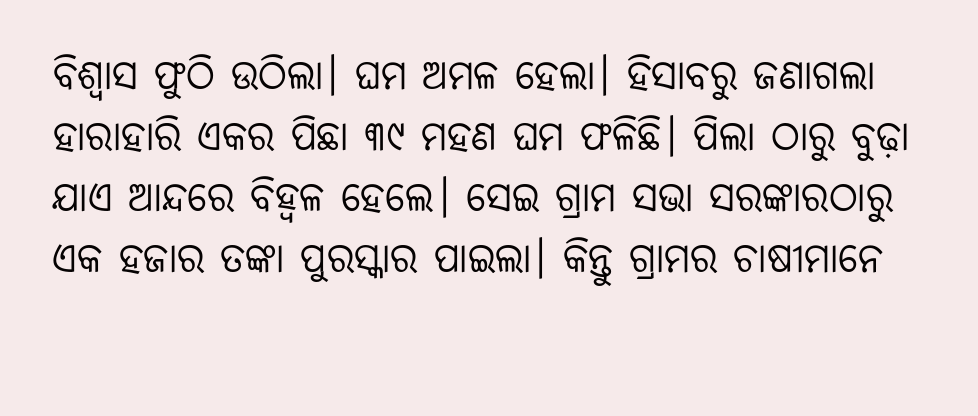ବିଶ୍ୱାସ ଫୁଠି ଉଠିଲା। ଘମ ଅମଳ ହେଲା। ହିସାବରୁ ଜଣାଗଲା ହାରାହାରି ଏକର ପିଛା ୩୯ ମହଣ ଘମ ଫଳିଛି। ପିଲା ଠାରୁ ବୁଢ଼ା ଯାଏ ଆନ୍ଦରେ ବିହ୍ୱଳ ହେଲେ। ସେଇ ଗ୍ରାମ ସଭା ସରଙ୍କାରଠାରୁ ଏକ ହଜାର ତଙ୍କା ପୁରସ୍କାର ପାଇଲା। କିନ୍ତୁ ଗ୍ରାମର ଚାଷୀମାନେ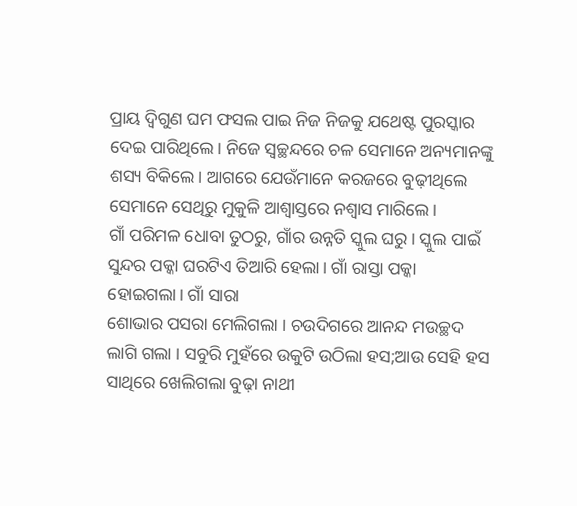ପ୍ରାୟ ଦ୍ୱିଗୁଣ ଘମ ଫସଲ ପାଇ ନିଜ ନିଜକୁ ଯଥେଷ୍ଟ ପୁରସ୍କାର ଦେଇ ପାରିଥିଲେ। ନିଜେ ସ୍ୱଚ୍ଛନ୍ଦରେ ଚଳ ସେମାନେ ଅନ୍ୟମାନଙ୍କୁ ଶସ୍ୟ ବିକିଲେ। ଆଗରେ ଯେଉଁମାନେ କରଜରେ ବୁଢ଼ୀଥିଲେ ସେମାନେ ସେଥିରୁ ମୁକୁଳି ଆଶ୍ୱାସ୍ତରେ ନଶ୍ୱାସ ମାରିଲେ।
ଗାଁ ପରିମଳ ଧୋବା ତୁଠରୁ, ଗାଁର ଉନ୍ନତି ସ୍କୁଲ ଘରୁ। ସ୍କୁଲ ପାଇଁ ସୁନ୍ଦର ପକ୍କା ଘରଟିଏ ତିଆରି ହେଲା। ଗାଁ ରାସ୍ତା ପକ୍କା ହୋଇଗଲା। ଗାଁ ସାରା
ଶୋଭାର ପସରା ମେଲିଗଲା । ଚଉଦିଗରେ ଆନନ୍ଦ ମଉଚ୍ଛଦ ଲାଗି ଗଲା । ସବୁରି ମୁହଁରେ ଉକୁଟି ଉଠିଲା ହସ;ଆଉ ସେହି ହସ ସାଥିରେ ଖେଲିଗଲା ବୁଢ଼ା ନାଥୀ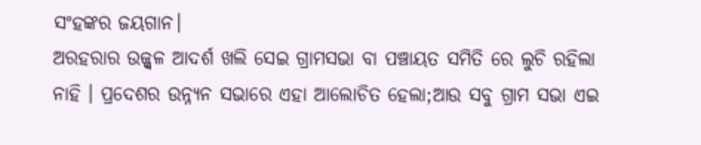ସଂହଙ୍କର ଜୟଗାନ।
ଅରହରାର ଉଜ୍ଜ୍ବଳ ଆଦର୍ଶ ଖଲି ସେଇ ଗ୍ରାମସଭା ବା ପଞ୍ଚାୟତ ସମିତି ରେ ଲୁଚି ରହିଲା ନାହି । ପ୍ରଦେଶର ଉନ୍ନ୍ୟନ ସଭାରେ ଏହା ଆଲୋଚିତ ହେଲା;ଆଉ ସବୁ ଗ୍ରାମ ସଭା ଏଇ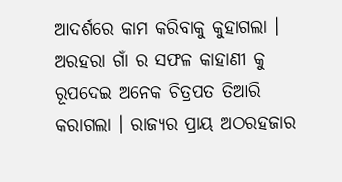ଆଦର୍ଶରେ କାମ କରିବାକୁ କୁହାଗଲା । ଅରହରା ଗାଁ ର ସଫଳ କାହାଣୀ କୁ ରୂପଦେଇ ଅନେକ ଚିତ୍ରପତ ତିଆରି କରାଗଲା । ରାଜ୍ଯର ପ୍ରାୟ ଅଠରହଜାର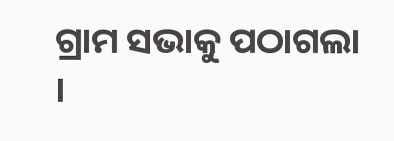ଗ୍ରାମ ସଭାକୁ ପଠାଗଲା ।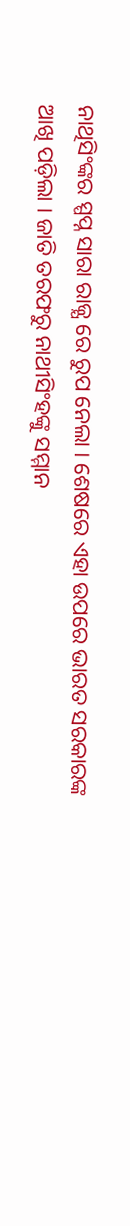ନାଥିସିଂଙ୍କର ସ୍ପପ୍ନ ସାରା ରାଜ୍ଯ ରେ ରୁପ ନେଲା । ଶେଷରେ ଏହା ଉପରେ ଭାରତ ସରକାରଙ୍କ ଆଖି ପଡ଼ିଲା । ଜାତି ତରଫରୁ ନାଥୀସିଂହଙ୍କୁ ସମ୍ମାନ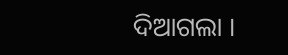ଦିଆଗଲା ।